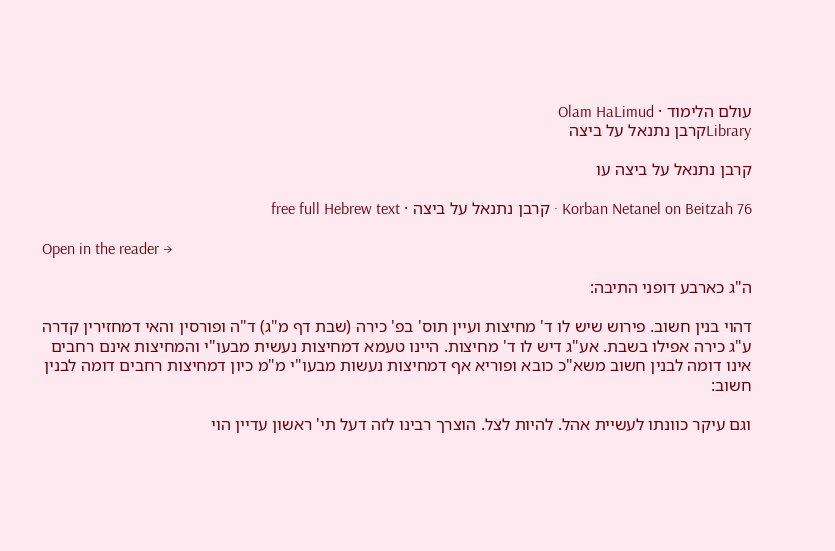עולם הלימוד · Olam HaLimud
Libraryקרבן נתנאל על ביצה

קרבן נתנאל על ביצה עו

Korban Netanel on Beitzah 76 · קרבן נתנאל על ביצה · free full Hebrew text

Open in the reader →

ה"ג כארבע דופני התיבה:

דהוי בנין חשוב. פירוש שיש לו ד' מחיצות ועיין תוס' בפ' כירה (שבת דף מ"ג) ד"ה ופורסין והאי דמחזירין קדרה ע"ג כירה אפילו בשבת. אע"ג דיש לו ד' מחיצות. היינו טעמא דמחיצות נעשית מבעו"י והמחיצות אינם רחבים אינו דומה לבנין חשוב משא"כ כובא ופוריא אף דמחיצות נעשות מבעו"י מ"מ כיון דמחיצות רחבים דומה לבנין חשוב:

וגם עיקר כוונתו לעשיית אהל. להיות לצל. הוצרך רבינו לזה דעל תי' ראשון עדיין הוי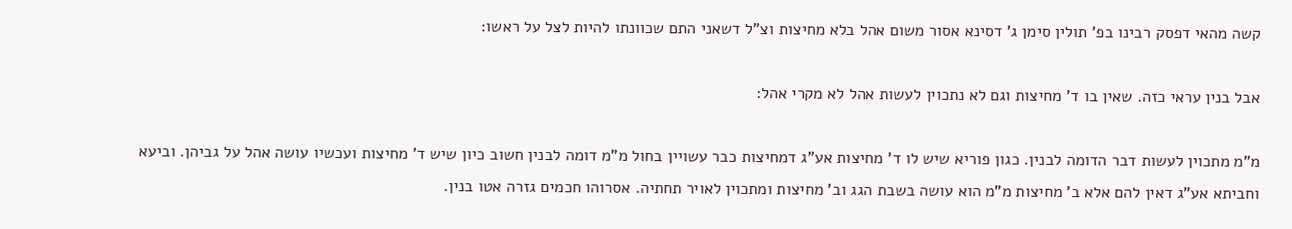קשה מהאי דפסק רבינו בפ' תולין סימן ג' דסינא אסור משום אהל בלא מחיצות וצ"ל דשאני התם שכוונתו להיות לצל על ראשו:

אבל בנין עראי כזה. שאין בו ד' מחיצות וגם לא נתכוין לעשות אהל לא מקרי אהל:

מ"מ מתכוין לעשות דבר הדומה לבנין. כגון פוריא שיש לו ד' מחיצות אע"ג דמחיצות כבר עשויין בחול מ"מ דומה לבנין חשוב כיון שיש ד' מחיצות ועכשיו עושה אהל על גביהן. וביעא וחביתא אע"ג דאין להם אלא ב' מחיצות מ"מ הוא עושה בשבת הגג וב' מחיצות ומתכוין לאויר תחתיה. אסרוהו חכמים גזרה אטו בנין.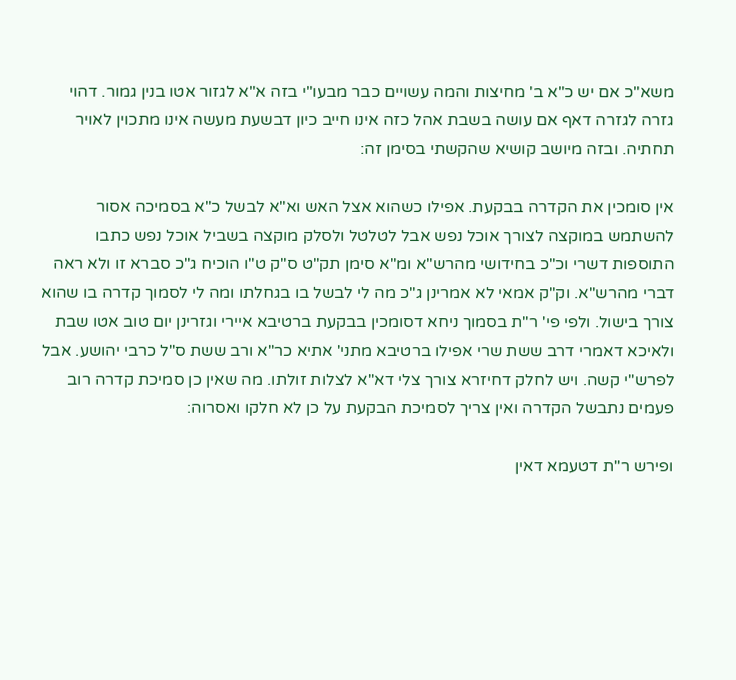משא"כ אם יש כ"א ב' מחיצות והמה עשויים כבר מבעו"י בזה א"א לגזור אטו בנין גמור. דהוי גזרה לגזרה דאף אם עושה בשבת אהל כזה אינו חייב כיון דבשעת מעשה אינו מתכוין לאויר תחתיה. ובזה מיושב קושיא שהקשתי בסימן זה:

אין סומכין את הקדרה בבקעת. אפילו כשהוא אצל האש וא"א לבשל כ"א בסמיכה אסור להשתמש במוקצה לצורך אוכל נפש אבל לטלטל ולסלק מוקצה בשביל אוכל נפש כתבו התוספות דשרי וכ"כ בחידושי מהרש"א ומ"א סימן תק"ט ס"ק ט"ו הוכיח ג"כ סברא זו ולא ראה דברי מהרש"א. וק"ק אמאי לא אמרינן ג"כ מה לי לבשל בו בגחלתו ומה לי לסמוך קדרה בו שהוא צורך בישול. ולפי פי' ר"ת בסמוך ניחא דסומכין בבקעת ברטיבא איירי וגזרינן יום טוב אטו שבת ולאיכא דאמרי דרב ששת שרי אפילו ברטיבא מתני' אתיא כר"א ורב ששת ס"ל כרבי יהושע. אבל לפרש"י קשה. ויש לחלק דחיזרא צורך צלי דא"א לצלות זולתו. מה שאין כן סמיכת קדרה רוב פעמים נתבשל הקדרה ואין צריך לסמיכת הבקעת על כן לא חלקו ואסרוה:

ופירש ר"ת דטעמא דאין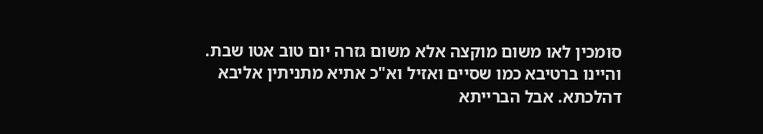סומכין לאו משום מוקצה אלא משום גזרה יום טוב אטו שבת. והיינו ברטיבא כמו שסיים ואזיל וא"כ אתיא מתניתין אליבא דהלכתא. אבל הברייתא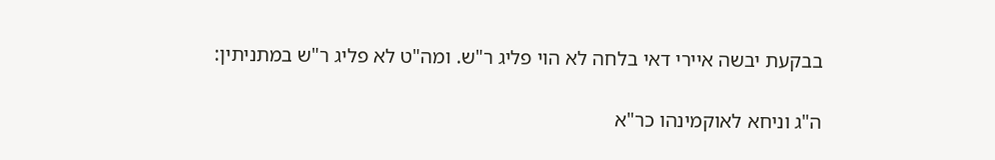בבקעת יבשה איירי דאי בלחה לא הוי פליג ר"ש. ומה"ט לא פליג ר"ש במתניתין:

ה"ג וניחא לאוקמינהו כר"א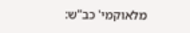מלאוקמי' כב"ש: